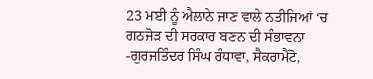23 ਮਈ ਨੂੰ ਐਲਾਨੇ ਜਾਣ ਵਾਲੇ ਨਤੀਜਿਆਂ ‘ਚ ਗਠਜੋੜ ਦੀ ਸਰਕਾਰ ਬਣਨ ਦੀ ਸੰਭਾਵਨਾ
-ਗੁਰਜਤਿੰਦਰ ਸਿੰਘ ਰੰਧਾਵਾ, ਸੈਕਰਾਮੈਂਟੋ,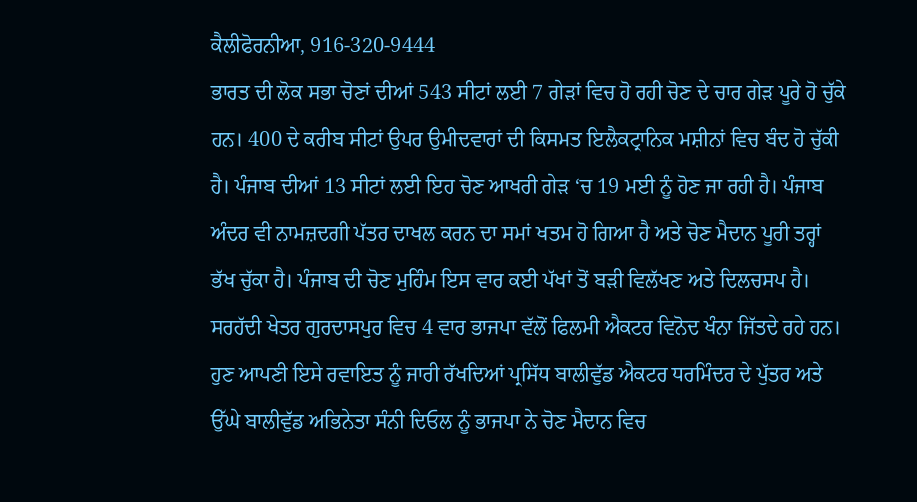ਕੈਲੀਫੋਰਨੀਆ, 916-320-9444
ਭਾਰਤ ਦੀ ਲੋਕ ਸਭਾ ਚੋਣਾਂ ਦੀਆਂ 543 ਸੀਟਾਂ ਲਈ 7 ਗੇੜਾਂ ਵਿਚ ਹੋ ਰਹੀ ਚੋਣ ਦੇ ਚਾਰ ਗੇੜ ਪੂਰੇ ਹੋ ਚੁੱਕੇ ਹਨ। 400 ਦੇ ਕਰੀਬ ਸੀਟਾਂ ਉਪਰ ਉਮੀਦਵਾਰਾਂ ਦੀ ਕਿਸਮਤ ਇਲੈਕਟ੍ਰਾਨਿਕ ਮਸ਼ੀਨਾਂ ਵਿਚ ਬੰਦ ਹੋ ਚੁੱਕੀ ਹੈ। ਪੰਜਾਬ ਦੀਆਂ 13 ਸੀਟਾਂ ਲਈ ਇਹ ਚੋਣ ਆਖਰੀ ਗੇੜ ‘ਚ 19 ਮਈ ਨੂੰ ਹੋਣ ਜਾ ਰਹੀ ਹੈ। ਪੰਜਾਬ ਅੰਦਰ ਵੀ ਨਾਮਜ਼ਦਗੀ ਪੱਤਰ ਦਾਖਲ ਕਰਨ ਦਾ ਸਮਾਂ ਖਤਮ ਹੋ ਗਿਆ ਹੈ ਅਤੇ ਚੋਣ ਮੈਦਾਨ ਪੂਰੀ ਤਰ੍ਹਾਂ ਭੱਖ ਚੁੱਕਾ ਹੈ। ਪੰਜਾਬ ਦੀ ਚੋਣ ਮੁਹਿੰਮ ਇਸ ਵਾਰ ਕਈ ਪੱਖਾਂ ਤੋਂ ਬੜੀ ਵਿਲੱਖਣ ਅਤੇ ਦਿਲਚਸਪ ਹੈ। ਸਰਹੱਦੀ ਖੇਤਰ ਗੁਰਦਾਸਪੁਰ ਵਿਚ 4 ਵਾਰ ਭਾਜਪਾ ਵੱਲੋਂ ਫਿਲਮੀ ਐਕਟਰ ਵਿਨੋਦ ਖੰਨਾ ਜਿੱਤਦੇ ਰਹੇ ਹਨ। ਹੁਣ ਆਪਣੀ ਇਸੇ ਰਵਾਇਤ ਨੂੰ ਜਾਰੀ ਰੱਖਦਿਆਂ ਪ੍ਰਸਿੱਧ ਬਾਲੀਵੁੱਡ ਐਕਟਰ ਧਰਮਿੰਦਰ ਦੇ ਪੁੱਤਰ ਅਤੇ ਉੱਘੇ ਬਾਲੀਵੁੱਡ ਅਭਿਨੇਤਾ ਸੰਨੀ ਦਿਓਲ ਨੂੰ ਭਾਜਪਾ ਨੇ ਚੋਣ ਮੈਦਾਨ ਵਿਚ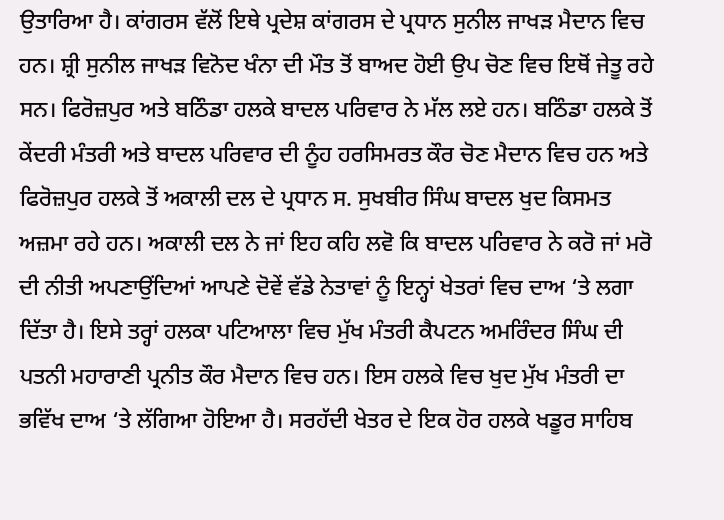ਉਤਾਰਿਆ ਹੈ। ਕਾਂਗਰਸ ਵੱਲੋਂ ਇਥੇ ਪ੍ਰਦੇਸ਼ ਕਾਂਗਰਸ ਦੇ ਪ੍ਰਧਾਨ ਸੁਨੀਲ ਜਾਖੜ ਮੈਦਾਨ ਵਿਚ ਹਨ। ਸ਼੍ਰੀ ਸੁਨੀਲ ਜਾਖੜ ਵਿਨੋਦ ਖੰਨਾ ਦੀ ਮੌਤ ਤੋਂ ਬਾਅਦ ਹੋਈ ਉਪ ਚੋਣ ਵਿਚ ਇਥੋਂ ਜੇਤੂ ਰਹੇ ਸਨ। ਫਿਰੋਜ਼ਪੁਰ ਅਤੇ ਬਠਿੰਡਾ ਹਲਕੇ ਬਾਦਲ ਪਰਿਵਾਰ ਨੇ ਮੱਲ ਲਏ ਹਨ। ਬਠਿੰਡਾ ਹਲਕੇ ਤੋਂ ਕੇਂਦਰੀ ਮੰਤਰੀ ਅਤੇ ਬਾਦਲ ਪਰਿਵਾਰ ਦੀ ਨੂੰਹ ਹਰਸਿਮਰਤ ਕੌਰ ਚੋਣ ਮੈਦਾਨ ਵਿਚ ਹਨ ਅਤੇ ਫਿਰੋਜ਼ਪੁਰ ਹਲਕੇ ਤੋਂ ਅਕਾਲੀ ਦਲ ਦੇ ਪ੍ਰਧਾਨ ਸ. ਸੁਖਬੀਰ ਸਿੰਘ ਬਾਦਲ ਖੁਦ ਕਿਸਮਤ ਅਜ਼ਮਾ ਰਹੇ ਹਨ। ਅਕਾਲੀ ਦਲ ਨੇ ਜਾਂ ਇਹ ਕਹਿ ਲਵੋ ਕਿ ਬਾਦਲ ਪਰਿਵਾਰ ਨੇ ਕਰੋ ਜਾਂ ਮਰੋ ਦੀ ਨੀਤੀ ਅਪਣਾਉਂਦਿਆਂ ਆਪਣੇ ਦੋਵੇਂ ਵੱਡੇ ਨੇਤਾਵਾਂ ਨੂੰ ਇਨ੍ਹਾਂ ਖੇਤਰਾਂ ਵਿਚ ਦਾਅ ‘ਤੇ ਲਗਾ ਦਿੱਤਾ ਹੈ। ਇਸੇ ਤਰ੍ਹਾਂ ਹਲਕਾ ਪਟਿਆਲਾ ਵਿਚ ਮੁੱਖ ਮੰਤਰੀ ਕੈਪਟਨ ਅਮਰਿੰਦਰ ਸਿੰਘ ਦੀ ਪਤਨੀ ਮਹਾਰਾਣੀ ਪ੍ਰਨੀਤ ਕੌਰ ਮੈਦਾਨ ਵਿਚ ਹਨ। ਇਸ ਹਲਕੇ ਵਿਚ ਖੁਦ ਮੁੱਖ ਮੰਤਰੀ ਦਾ ਭਵਿੱਖ ਦਾਅ ‘ਤੇ ਲੱਗਿਆ ਹੋਇਆ ਹੈ। ਸਰਹੱਦੀ ਖੇਤਰ ਦੇ ਇਕ ਹੋਰ ਹਲਕੇ ਖਡੂਰ ਸਾਹਿਬ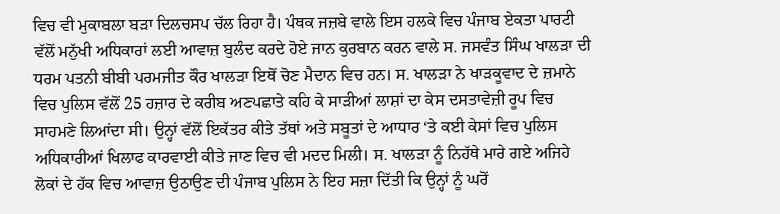ਵਿਚ ਵੀ ਮੁਕਾਬਲਾ ਬੜਾ ਦਿਲਚਸਪ ਚੱਲ ਰਿਹਾ ਹੈ। ਪੰਥਕ ਜਜ਼ਬੇ ਵਾਲੇ ਇਸ ਹਲਕੇ ਵਿਚ ਪੰਜਾਬ ਏਕਤਾ ਪਾਰਟੀ ਵੱਲੋਂ ਮਨੁੱਖੀ ਅਧਿਕਾਰਾਂ ਲਈ ਆਵਾਜ਼ ਬੁਲੰਦ ਕਰਦੇ ਹੋਏ ਜਾਨ ਕੁਰਬਾਨ ਕਰਨ ਵਾਲੇ ਸ. ਜਸਵੰਤ ਸਿੰਘ ਖਾਲੜਾ ਦੀ ਧਰਮ ਪਤਨੀ ਬੀਬੀ ਪਰਮਜੀਤ ਕੌਰ ਖਾਲੜਾ ਇਥੋਂ ਚੋਣ ਮੈਦਾਨ ਵਿਚ ਹਨ। ਸ. ਖਾਲੜਾ ਨੇ ਖਾੜਕੂਵਾਦ ਦੇ ਜ਼ਮਾਨੇ ਵਿਚ ਪੁਲਿਸ ਵੱਲੋਂ 25 ਹਜ਼ਾਰ ਦੇ ਕਰੀਬ ਅਣਪਛਾਤੇ ਕਹਿ ਕੇ ਸਾੜੀਆਂ ਲਾਸ਼ਾਂ ਦਾ ਕੇਸ ਦਸਤਾਵੇਜ਼ੀ ਰੂਪ ਵਿਚ ਸਾਹਮਣੇ ਲਿਆਂਦਾ ਸੀ। ਉਨ੍ਹਾਂ ਵੱਲੋਂ ਇਕੱਤਰ ਕੀਤੇ ਤੱਥਾਂ ਅਤੇ ਸਬੂਤਾਂ ਦੇ ਆਧਾਰ ‘ਤੇ ਕਈ ਕੇਸਾਂ ਵਿਚ ਪੁਲਿਸ ਅਧਿਕਾਰੀਆਂ ਖਿਲਾਫ ਕਾਰਵਾਈ ਕੀਤੇ ਜਾਣ ਵਿਚ ਵੀ ਮਦਦ ਮਿਲੀ। ਸ. ਖਾਲੜਾ ਨੂੰ ਨਿਹੱਥੇ ਮਾਰੇ ਗਏ ਅਜਿਹੇ ਲੋਕਾਂ ਦੇ ਹੱਕ ਵਿਚ ਆਵਾਜ਼ ਉਠਾਉਣ ਦੀ ਪੰਜਾਬ ਪੁਲਿਸ ਨੇ ਇਹ ਸਜ਼ਾ ਦਿੱਤੀ ਕਿ ਉਨ੍ਹਾਂ ਨੂੰ ਘਰੋਂ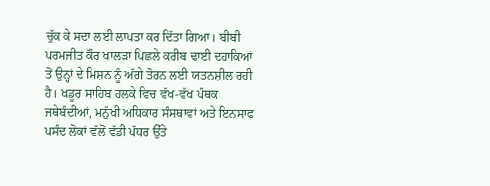ਚੁੱਕ ਕੇ ਸਦਾ ਲਈ ਲਾਪਤਾ ਕਰ ਦਿੱਤਾ ਗਿਆ। ਬੀਬੀ ਪਰਮਜੀਤ ਕੌਰ ਖਾਲੜਾ ਪਿਛਲੇ ਕਰੀਬ ਢਾਈ ਦਹਾਕਿਆਂ ਤੋਂ ਉਨ੍ਹਾਂ ਦੇ ਮਿਸ਼ਨ ਨੂੰ ਅੱਗੇ ਤੋਰਨ ਲਈ ਯਤਨਸ਼ੀਲ ਰਹੀ ਹੈ। ਖਡੂਰ ਸਾਹਿਬ ਹਲਕੇ ਵਿਚ ਵੱਖ-ਵੱਖ ਪੰਥਕ ਜਥੇਬੰਦੀਆਂ, ਮਨੁੱਖੀ ਅਧਿਕਾਰ ਸੰਸਥਾਵਾਂ ਅਤੇ ਇਨਸਾਫ ਪਸੰਦ ਲੋਕਾਂ ਵੱਲੋਂ ਵੱਡੀ ਪੱਧਰ ਉੱਤੇ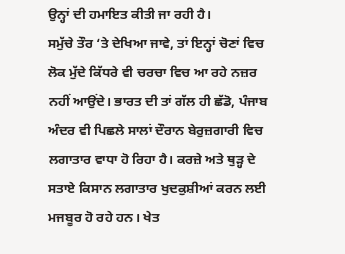ਉਨ੍ਹਾਂ ਦੀ ਹਮਾਇਤ ਕੀਤੀ ਜਾ ਰਹੀ ਹੈ।
ਸਮੁੱਚੇ ਤੌਰ ‘ਤੇ ਦੇਖਿਆ ਜਾਵੇ, ਤਾਂ ਇਨ੍ਹਾਂ ਚੋਣਾਂ ਵਿਚ ਲੋਕ ਮੁੱਦੇ ਕਿੱਧਰੇ ਵੀ ਚਰਚਾ ਵਿਚ ਆ ਰਹੇ ਨਜ਼ਰ ਨਹੀਂ ਆਉਂਦੇ। ਭਾਰਤ ਦੀ ਤਾਂ ਗੱਲ ਹੀ ਛੱਡੋ, ਪੰਜਾਬ ਅੰਦਰ ਵੀ ਪਿਛਲੇ ਸਾਲਾਂ ਦੌਰਾਨ ਬੇਰੁਜ਼ਗਾਰੀ ਵਿਚ ਲਗਾਤਾਰ ਵਾਧਾ ਹੋ ਰਿਹਾ ਹੈ। ਕਰਜ਼ੇ ਅਤੇ ਥੁੜ੍ਹ ਦੇ ਸਤਾਏ ਕਿਸਾਨ ਲਗਾਤਾਰ ਖੁਦਕੁਸ਼ੀਆਂ ਕਰਨ ਲਈ ਮਜਬੂਰ ਹੋ ਰਹੇ ਹਨ। ਖੇਤ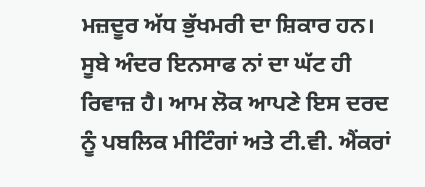ਮਜ਼ਦੂਰ ਅੱਧ ਭੁੱਖਮਰੀ ਦਾ ਸ਼ਿਕਾਰ ਹਨ। ਸੂਬੇ ਅੰਦਰ ਇਨਸਾਫ ਨਾਂ ਦਾ ਘੱਟ ਹੀ ਰਿਵਾਜ਼ ਹੈ। ਆਮ ਲੋਕ ਆਪਣੇ ਇਸ ਦਰਦ ਨੂੰ ਪਬਲਿਕ ਮੀਟਿੰਗਾਂ ਅਤੇ ਟੀ.ਵੀ. ਐਂਕਰਾਂ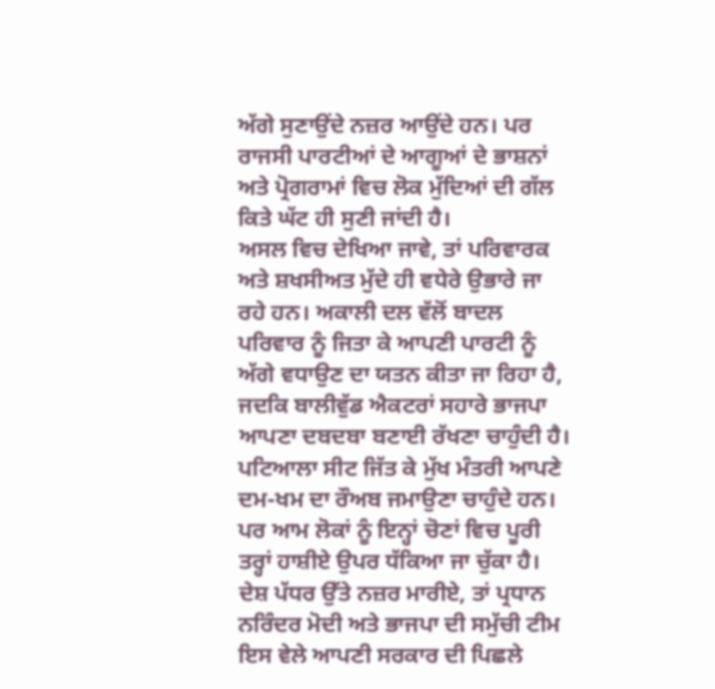ਅੱਗੇ ਸੁਣਾਉਂਦੇ ਨਜ਼ਰ ਆਉਂਦੇ ਹਨ। ਪਰ ਰਾਜਸੀ ਪਾਰਟੀਆਂ ਦੇ ਆਗੂਆਂ ਦੇ ਭਾਸ਼ਨਾਂ ਅਤੇ ਪ੍ਰੋਗਰਾਮਾਂ ਵਿਚ ਲੋਕ ਮੁੱਦਿਆਂ ਦੀ ਗੱਲ ਕਿਤੇ ਘੱਟ ਹੀ ਸੁਣੀ ਜਾਂਦੀ ਹੈ।
ਅਸਲ ਵਿਚ ਦੇਖਿਆ ਜਾਵੇ, ਤਾਂ ਪਰਿਵਾਰਕ ਅਤੇ ਸ਼ਖਸੀਅਤ ਮੁੱਦੇ ਹੀ ਵਧੇਰੇ ਉਭਾਰੇ ਜਾ ਰਹੇ ਹਨ। ਅਕਾਲੀ ਦਲ ਵੱਲੋਂ ਬਾਦਲ ਪਰਿਵਾਰ ਨੂੰ ਜਿਤਾ ਕੇ ਆਪਣੀ ਪਾਰਟੀ ਨੂੰ ਅੱਗੇ ਵਧਾਉਣ ਦਾ ਯਤਨ ਕੀਤਾ ਜਾ ਰਿਹਾ ਹੈ, ਜਦਕਿ ਬਾਲੀਵੁੱਡ ਐਕਟਰਾਂ ਸਹਾਰੇ ਭਾਜਪਾ ਆਪਣਾ ਦਬਦਬਾ ਬਣਾਈ ਰੱਖਣਾ ਚਾਹੁੰਦੀ ਹੈ। ਪਟਿਆਲਾ ਸੀਟ ਜਿੱਤ ਕੇ ਮੁੱਖ ਮੰਤਰੀ ਆਪਣੇ ਦਮ-ਖਮ ਦਾ ਰੌਅਬ ਜਮਾਉਣਾ ਚਾਹੁੰਦੇ ਹਨ। ਪਰ ਆਮ ਲੋਕਾਂ ਨੂੰ ਇਨ੍ਹਾਂ ਚੋਣਾਂ ਵਿਚ ਪੂਰੀ ਤਰ੍ਹਾਂ ਹਾਸ਼ੀਏ ਉਪਰ ਧੱਕਿਆ ਜਾ ਚੁੱਕਾ ਹੈ।
ਦੇਸ਼ ਪੱਧਰ ਉੱਤੇ ਨਜ਼ਰ ਮਾਰੀਏ, ਤਾਂ ਪ੍ਰਧਾਨ ਨਰਿੰਦਰ ਮੋਦੀ ਅਤੇ ਭਾਜਪਾ ਦੀ ਸਮੁੱਚੀ ਟੀਮ ਇਸ ਵੇਲੇ ਆਪਣੀ ਸਰਕਾਰ ਦੀ ਪਿਛਲੇ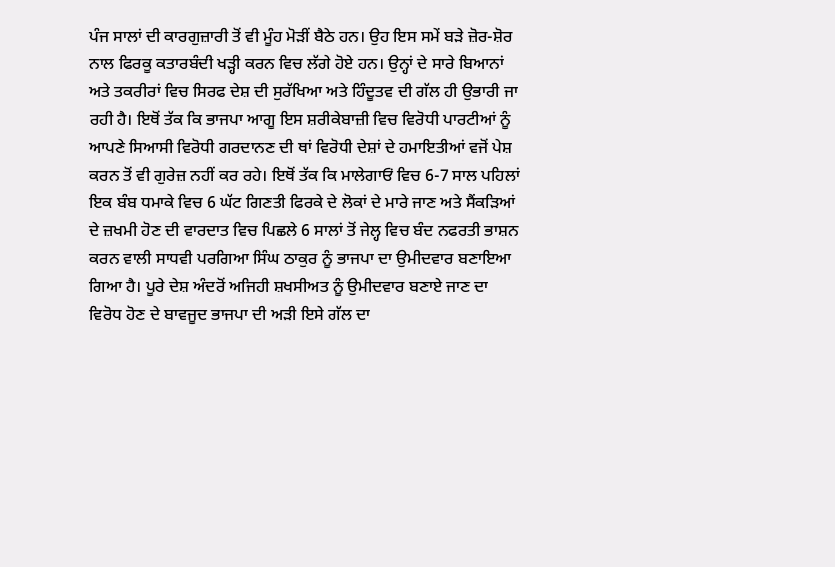ਪੰਜ ਸਾਲਾਂ ਦੀ ਕਾਰਗੁਜ਼ਾਰੀ ਤੋਂ ਵੀ ਮੂੰਹ ਮੋੜੀਂ ਬੈਠੇ ਹਨ। ਉਹ ਇਸ ਸਮੇਂ ਬੜੇ ਜ਼ੋਰ-ਸ਼ੋਰ ਨਾਲ ਫਿਰਕੂ ਕਤਾਰਬੰਦੀ ਖੜ੍ਹੀ ਕਰਨ ਵਿਚ ਲੱਗੇ ਹੋਏ ਹਨ। ਉਨ੍ਹਾਂ ਦੇ ਸਾਰੇ ਬਿਆਨਾਂ ਅਤੇ ਤਕਰੀਰਾਂ ਵਿਚ ਸਿਰਫ ਦੇਸ਼ ਦੀ ਸੁਰੱਖਿਆ ਅਤੇ ਹਿੰਦੂਤਵ ਦੀ ਗੱਲ ਹੀ ਉਭਾਰੀ ਜਾ ਰਹੀ ਹੈ। ਇਥੋਂ ਤੱਕ ਕਿ ਭਾਜਪਾ ਆਗੂ ਇਸ ਸ਼ਰੀਕੇਬਾਜ਼ੀ ਵਿਚ ਵਿਰੋਧੀ ਪਾਰਟੀਆਂ ਨੂੰ ਆਪਣੇ ਸਿਆਸੀ ਵਿਰੋਧੀ ਗਰਦਾਨਣ ਦੀ ਥਾਂ ਵਿਰੋਧੀ ਦੇਸ਼ਾਂ ਦੇ ਹਮਾਇਤੀਆਂ ਵਜੋਂ ਪੇਸ਼ ਕਰਨ ਤੋਂ ਵੀ ਗੁਰੇਜ਼ ਨਹੀਂ ਕਰ ਰਹੇ। ਇਥੋਂ ਤੱਕ ਕਿ ਮਾਲੇਗਾਓਂ ਵਿਚ 6-7 ਸਾਲ ਪਹਿਲਾਂ ਇਕ ਬੰਬ ਧਮਾਕੇ ਵਿਚ 6 ਘੱਟ ਗਿਣਤੀ ਫਿਰਕੇ ਦੇ ਲੋਕਾਂ ਦੇ ਮਾਰੇ ਜਾਣ ਅਤੇ ਸੈਂਕੜਿਆਂ ਦੇ ਜ਼ਖਮੀ ਹੋਣ ਦੀ ਵਾਰਦਾਤ ਵਿਚ ਪਿਛਲੇ 6 ਸਾਲਾਂ ਤੋਂ ਜੇਲ੍ਹ ਵਿਚ ਬੰਦ ਨਫਰਤੀ ਭਾਸ਼ਨ ਕਰਨ ਵਾਲੀ ਸਾਧਵੀ ਪਰਗਿਆ ਸਿੰਘ ਠਾਕੁਰ ਨੂੰ ਭਾਜਪਾ ਦਾ ਉਮੀਦਵਾਰ ਬਣਾਇਆ ਗਿਆ ਹੈ। ਪੂਰੇ ਦੇਸ਼ ਅੰਦਰੋਂ ਅਜਿਹੀ ਸ਼ਖਸੀਅਤ ਨੂੰ ਉਮੀਦਵਾਰ ਬਣਾਏ ਜਾਣ ਦਾ ਵਿਰੋਧ ਹੋਣ ਦੇ ਬਾਵਜੂਦ ਭਾਜਪਾ ਦੀ ਅੜੀ ਇਸੇ ਗੱਲ ਦਾ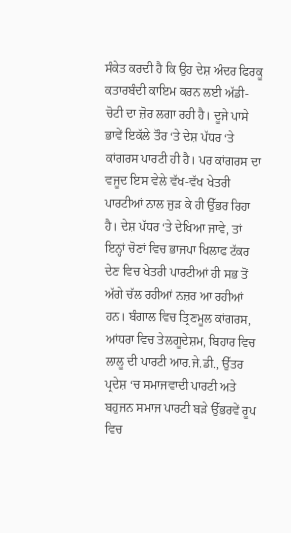ਸੰਕੇਤ ਕਰਦੀ ਹੈ ਕਿ ਉਹ ਦੇਸ਼ ਅੰਦਰ ਫਿਰਕੂ ਕਤਾਰਬੰਦੀ ਕਾਇਮ ਕਰਨ ਲਈ ਅੱਡੀ-ਚੋਟੀ ਦਾ ਜ਼ੋਰ ਲਗਾ ਰਹੀ ਹੈ। ਦੂਜੇ ਪਾਸੇ ਭਾਵੇਂ ਇਕੱਲੇ ਤੌਰ ‘ਤੇ ਦੇਸ਼ ਪੱਧਰ ‘ਤੇ ਕਾਂਗਰਸ ਪਾਰਟੀ ਹੀ ਹੈ। ਪਰ ਕਾਂਗਰਸ ਦਾ ਵਜੂਦ ਇਸ ਵੇਲੇ ਵੱਖ-ਵੱਖ ਖੇਤਰੀ ਪਾਰਟੀਆਂ ਨਾਲ ਜੁੜ ਕੇ ਹੀ ਉੱਭਰ ਰਿਹਾ ਹੈ। ਦੇਸ਼ ਪੱਧਰ ‘ਤੇ ਦੇਖਿਆ ਜਾਵੇ, ਤਾਂ ਇਨ੍ਹਾਂ ਚੋਣਾਂ ਵਿਚ ਭਾਜਪਾ ਖਿਲਾਫ ਟੱਕਰ ਦੇਣ ਵਿਚ ਖੇਤਰੀ ਪਾਰਟੀਆਂ ਹੀ ਸਭ ਤੋਂ ਅੱਗੇ ਚੱਲ ਰਹੀਆਂ ਨਜ਼ਰ ਆ ਰਹੀਆਂ ਹਨ। ਬੰਗਾਲ ਵਿਚ ਤ੍ਰਿਣਮੂਲ ਕਾਂਗਰਸ, ਆਂਧਰਾ ਵਿਚ ਤੇਲਗੂਦੇਸ਼ਮ, ਬਿਹਾਰ ਵਿਚ ਲਾਲੂ ਦੀ ਪਾਰਟੀ ਆਰ.ਜੇ.ਡੀ., ਉੱਤਰ ਪ੍ਰਦੇਸ਼ ‘ਚ ਸਮਾਜਵਾਦੀ ਪਾਰਟੀ ਅਤੇ ਬਹੁਜਨ ਸਮਾਜ ਪਾਰਟੀ ਬੜੇ ਉੱਭਰਵੇਂ ਰੂਪ ਵਿਚ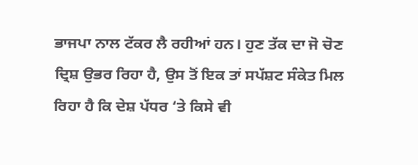ਭਾਜਪਾ ਨਾਲ ਟੱਕਰ ਲੈ ਰਹੀਆਂ ਹਨ। ਹੁਣ ਤੱਕ ਦਾ ਜੋ ਚੋਣ ਦ੍ਰਿਸ਼ ਉਭਰ ਰਿਹਾ ਹੈ, ਉਸ ਤੋਂ ਇਕ ਤਾਂ ਸਪੱਸ਼ਟ ਸੰਕੇਤ ਮਿਲ ਰਿਹਾ ਹੈ ਕਿ ਦੇਸ਼ ਪੱਧਰ ‘ਤੇ ਕਿਸੇ ਵੀ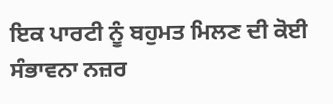ਇਕ ਪਾਰਟੀ ਨੂੰ ਬਹੁਮਤ ਮਿਲਣ ਦੀ ਕੋਈ ਸੰਭਾਵਨਾ ਨਜ਼ਰ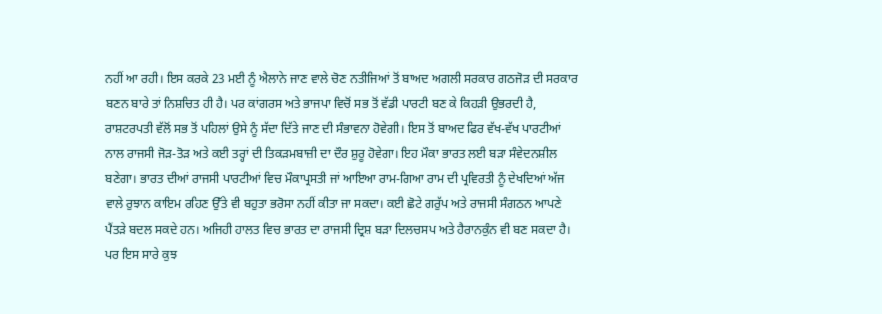ਨਹੀਂ ਆ ਰਹੀ। ਇਸ ਕਰਕੇ 23 ਮਈ ਨੂੰ ਐਲਾਨੇ ਜਾਣ ਵਾਲੇ ਚੋਣ ਨਤੀਜਿਆਂ ਤੋਂ ਬਾਅਦ ਅਗਲੀ ਸਰਕਾਰ ਗਠਜੋੜ ਦੀ ਸਰਕਾਰ ਬਣਨ ਬਾਰੇ ਤਾਂ ਨਿਸ਼ਚਿਤ ਹੀ ਹੈ। ਪਰ ਕਾਂਗਰਸ ਅਤੇ ਭਾਜਪਾ ਵਿਚੋਂ ਸਭ ਤੋਂ ਵੱਡੀ ਪਾਰਟੀ ਬਣ ਕੇ ਕਿਹੜੀ ਉਭਰਦੀ ਹੈ, ਰਾਸ਼ਟਰਪਤੀ ਵੱਲੋਂ ਸਭ ਤੋਂ ਪਹਿਲਾਂ ਉਸੇ ਨੂੰ ਸੱਦਾ ਦਿੱਤੇ ਜਾਣ ਦੀ ਸੰਭਾਵਨਾ ਹੋਵੇਗੀ। ਇਸ ਤੋਂ ਬਾਅਦ ਫਿਰ ਵੱਖ-ਵੱਖ ਪਾਰਟੀਆਂ ਨਾਲ ਰਾਜਸੀ ਜੋੜ-ਤੋੜ ਅਤੇ ਕਈ ਤਰ੍ਹਾਂ ਦੀ ਤਿਕੜਮਬਾਜ਼ੀ ਦਾ ਦੌਰ ਸ਼ੁਰੂ ਹੋਵੇਗਾ। ਇਹ ਮੌਕਾ ਭਾਰਤ ਲਈ ਬੜਾ ਸੰਵੇਦਨਸ਼ੀਲ ਬਣੇਗਾ। ਭਾਰਤ ਦੀਆਂ ਰਾਜਸੀ ਪਾਰਟੀਆਂ ਵਿਚ ਮੌਕਾਪ੍ਰਸਤੀ ਜਾਂ ਆਇਆ ਰਾਮ-ਗਿਆ ਰਾਮ ਦੀ ਪ੍ਰਵਿਰਤੀ ਨੂੰ ਦੇਖਦਿਆਂ ਅੱਜ ਵਾਲੇ ਰੁਝਾਨ ਕਾਇਮ ਰਹਿਣ ਉੱਤੇ ਵੀ ਬਹੁਤਾ ਭਰੋਸਾ ਨਹੀਂ ਕੀਤਾ ਜਾ ਸਕਦਾ। ਕਈ ਛੋਟੇ ਗਰੁੱਪ ਅਤੇ ਰਾਜਸੀ ਸੰਗਠਨ ਆਪਣੇ ਪੈਂਤੜੇ ਬਦਲ ਸਕਦੇ ਹਨ। ਅਜਿਹੀ ਹਾਲਤ ਵਿਚ ਭਾਰਤ ਦਾ ਰਾਜਸੀ ਦ੍ਰਿਸ਼ ਬੜਾ ਦਿਲਚਸਪ ਅਤੇ ਹੈਰਾਨਕੁੰਨ ਵੀ ਬਣ ਸਕਦਾ ਹੈ। ਪਰ ਇਸ ਸਾਰੇ ਕੁਝ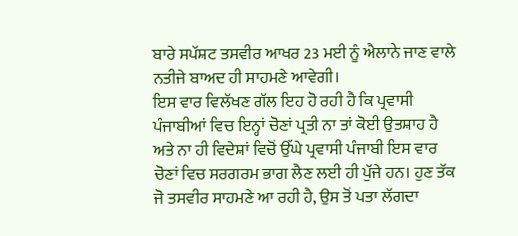ਬਾਰੇ ਸਪੱਸ਼ਟ ਤਸਵੀਰ ਆਖਰ 23 ਮਈ ਨੂੰ ਐਲਾਨੇ ਜਾਣ ਵਾਲੇ ਨਤੀਜੇ ਬਾਅਦ ਹੀ ਸਾਹਮਣੇ ਆਵੇਗੀ।
ਇਸ ਵਾਰ ਵਿਲੱਖਣ ਗੱਲ ਇਹ ਹੋ ਰਹੀ ਹੈ ਕਿ ਪ੍ਰਵਾਸੀ ਪੰਜਾਬੀਆਂ ਵਿਚ ਇਨ੍ਹਾਂ ਚੋਣਾਂ ਪ੍ਰਤੀ ਨਾ ਤਾਂ ਕੋਈ ਉਤਸ਼ਾਹ ਹੈ ਅਤੇ ਨਾ ਹੀ ਵਿਦੇਸ਼ਾਂ ਵਿਚੋਂ ਉੱਘੇ ਪ੍ਰਵਾਸੀ ਪੰਜਾਬੀ ਇਸ ਵਾਰ ਚੋਣਾਂ ਵਿਚ ਸਰਗਰਮ ਭਾਗ ਲੈਣ ਲਈ ਹੀ ਪੁੱਜੇ ਹਨ। ਹੁਣ ਤੱਕ ਜੋ ਤਸਵੀਰ ਸਾਹਮਣੇ ਆ ਰਹੀ ਹੈ, ਉਸ ਤੋਂ ਪਤਾ ਲੱਗਦਾ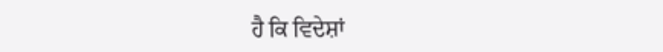ਹੈ ਕਿ ਵਿਦੇਸ਼ਾਂ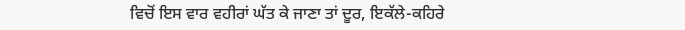ਵਿਚੋਂ ਇਸ ਵਾਰ ਵਹੀਰਾਂ ਘੱਤ ਕੇ ਜਾਣਾ ਤਾਂ ਦੂਰ, ਇਕੱਲੇ-ਕਹਿਰੇ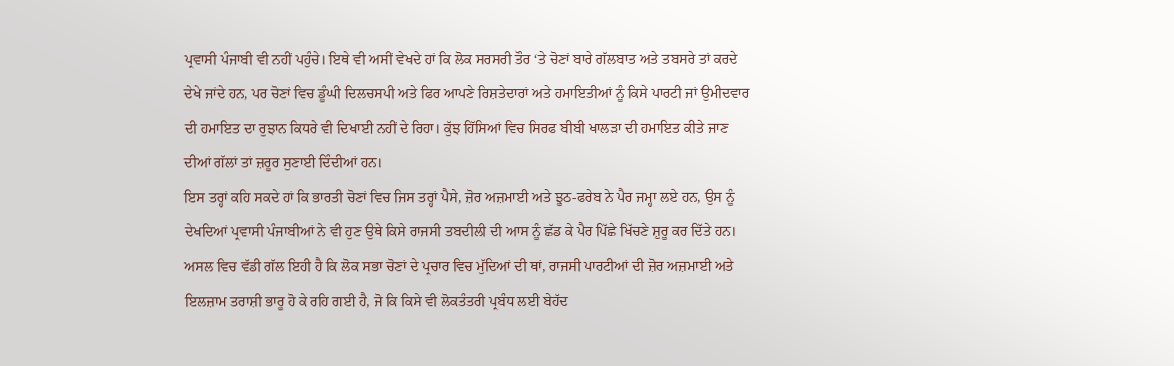ਪ੍ਰਵਾਸੀ ਪੰਜਾਬੀ ਵੀ ਨਹੀਂ ਪਹੁੰਚੇ। ਇਥੇ ਵੀ ਅਸੀਂ ਵੇਖਦੇ ਹਾਂ ਕਿ ਲੋਕ ਸਰਸਰੀ ਤੌਰ ‘ਤੇ ਚੋਣਾਂ ਬਾਰੇ ਗੱਲਬਾਤ ਅਤੇ ਤਬਸਰੇ ਤਾਂ ਕਰਦੇ ਦੇਖੇ ਜਾਂਦੇ ਹਨ, ਪਰ ਚੋਣਾਂ ਵਿਚ ਡੂੰਘੀ ਦਿਲਚਸਪੀ ਅਤੇ ਫਿਰ ਆਪਣੇ ਰਿਸ਼ਤੇਦਾਰਾਂ ਅਤੇ ਹਮਾਇਤੀਆਂ ਨੂੰ ਕਿਸੇ ਪਾਰਟੀ ਜਾਂ ਉਮੀਦਵਾਰ ਦੀ ਹਮਾਇਤ ਦਾ ਰੁਝਾਨ ਕਿਧਰੇ ਵੀ ਦਿਖਾਈ ਨਹੀਂ ਦੇ ਰਿਹਾ। ਕੁੱਝ ਹਿੱਸਿਆਂ ਵਿਚ ਸਿਰਫ ਬੀਬੀ ਖਾਲੜਾ ਦੀ ਹਮਾਇਤ ਕੀਤੇ ਜਾਣ ਦੀਆਂ ਗੱਲਾਂ ਤਾਂ ਜ਼ਰੂਰ ਸੁਣਾਈ ਦਿੰਦੀਆਂ ਹਨ।
ਇਸ ਤਰ੍ਹਾਂ ਕਹਿ ਸਕਦੇ ਹਾਂ ਕਿ ਭਾਰਤੀ ਚੋਣਾਂ ਵਿਚ ਜਿਸ ਤਰ੍ਹਾਂ ਪੈਸੇ, ਜ਼ੋਰ ਅਜ਼ਮਾਈ ਅਤੇ ਝੂਠ-ਫਰੇਬ ਨੇ ਪੈਰ ਜਮ੍ਹਾ ਲਏ ਹਨ, ਉਸ ਨੂੰ ਦੇਖਦਿਆਂ ਪ੍ਰਵਾਸੀ ਪੰਜਾਬੀਆਂ ਨੇ ਵੀ ਹੁਣ ਉਥੇ ਕਿਸੇ ਰਾਜਸੀ ਤਬਦੀਲੀ ਦੀ ਆਸ ਨੂੰ ਛੱਡ ਕੇ ਪੈਰ ਪਿੱਛੇ ਖਿੱਚਣੇ ਸ਼ੁਰੂ ਕਰ ਦਿੱਤੇ ਹਨ। ਅਸਲ ਵਿਚ ਵੱਡੀ ਗੱਲ ਇਹੀ ਹੈ ਕਿ ਲੋਕ ਸਭਾ ਚੋਣਾਂ ਦੇ ਪ੍ਰਚਾਰ ਵਿਚ ਮੁੱਦਿਆਂ ਦੀ ਥਾਂ, ਰਾਜਸੀ ਪਾਰਟੀਆਂ ਦੀ ਜ਼ੋਰ ਅਜ਼ਮਾਈ ਅਤੇ ਇਲਜ਼ਾਮ ਤਰਾਸ਼ੀ ਭਾਰੂ ਹੋ ਕੇ ਰਹਿ ਗਈ ਹੈ, ਜੋ ਕਿ ਕਿਸੇ ਵੀ ਲੋਕਤੰਤਰੀ ਪ੍ਰਬੰਧ ਲਈ ਬੇਹੱਦ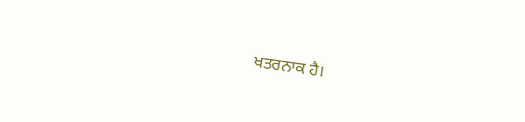ਖਤਰਨਾਕ ਹੈ।